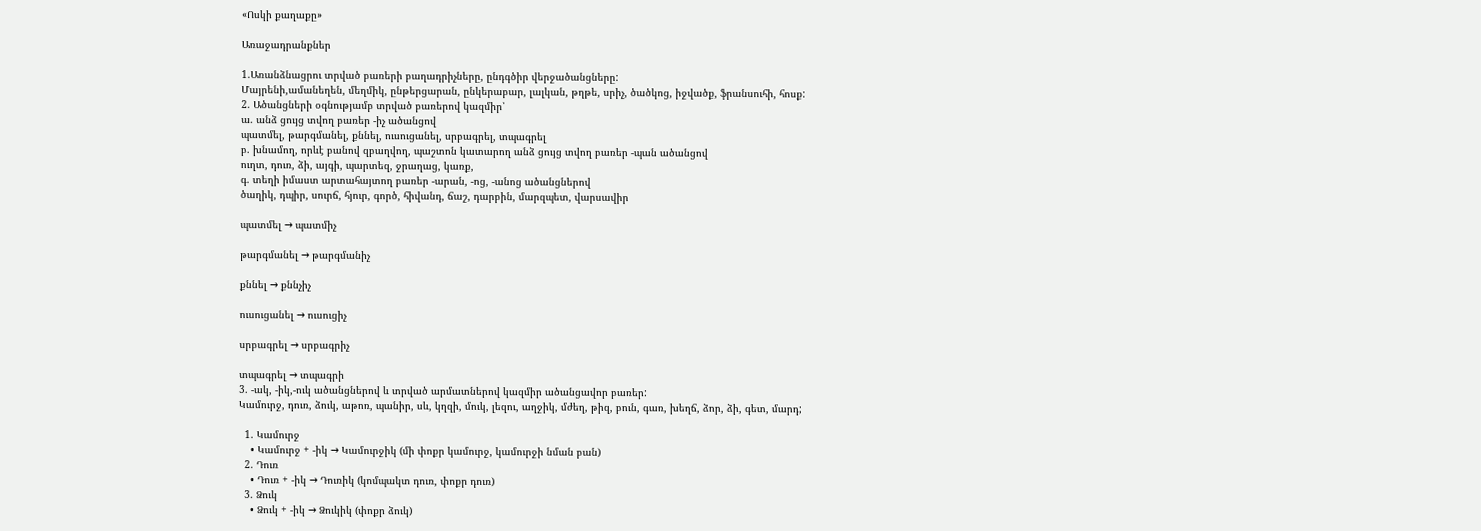«Ոսկի քաղաքը»

Առաջադրանքներ

1.Առանձնացրու տրված բառերի բաղադրիչները, ընդգծիր վերջածանցները:
Մայրենի,ամանեղեն, մեղմիկ, ընթերցարան, ընկերաբար, լալկան, թղթե, սրիչ, ծածկոց, իջվածք, ֆրանսուհի, հոսք:
2. Ածանցների օգնությամբ տրված բառերով կազմիր՝
ա. անձ ցույց տվող բառեր -իչ ածանցով
պատմել, թարգմանել, քննել, ուսուցանել, սրբագրել, տպագրել
բ. խնամող, որևէ բանով զբաղվող, պաշտոն կատարող անձ ցույց տվող բառեր -պան ածանցով
ուղտ, դուռ, ձի, այգի, պարտեզ, ջրաղաց, կառք,
գ. տեղի իմաստ արտահայտող բառեր -արան, -ոց, -անոց ածանցներով
ծաղիկ, դպիր, սուրճ, հյուր, գործ, հիվանդ, ճաշ, դարբին, մարզպետ, վարսավիր

պատմել → պատմիչ

թարգմանել → թարգմանիչ

քննել → քննչիչ

ուսուցանել → ուսուցիչ

սրբագրել → սրբագրիչ

տպագրել → տպագրի
3. -ակ, -իկ,-ուկ ածանցներով և տրված արմատներով կազմիր ածանցավոր բառեր:
Կամուրջ, դուռ, ձուկ, աթոռ, պանիր, սև, կղզի, մուկ, լեզու, աղջիկ, մժեղ, թիզ, բուն, գառ, խեղճ, ձոր, ձի, գետ, մարդ;

  1. Կամուրջ
    • Կամուրջ + -իկ → Կամուրջիկ (մի փոքր կամուրջ, կամուրջի նման բան)
  2. Դուռ
    • Դուռ + -իկ → Դուռիկ (կոմպակտ դուռ, փոքր դուռ)
  3. Ձուկ
    • Ձուկ + -իկ → Ձուկիկ (փոքր ձուկ)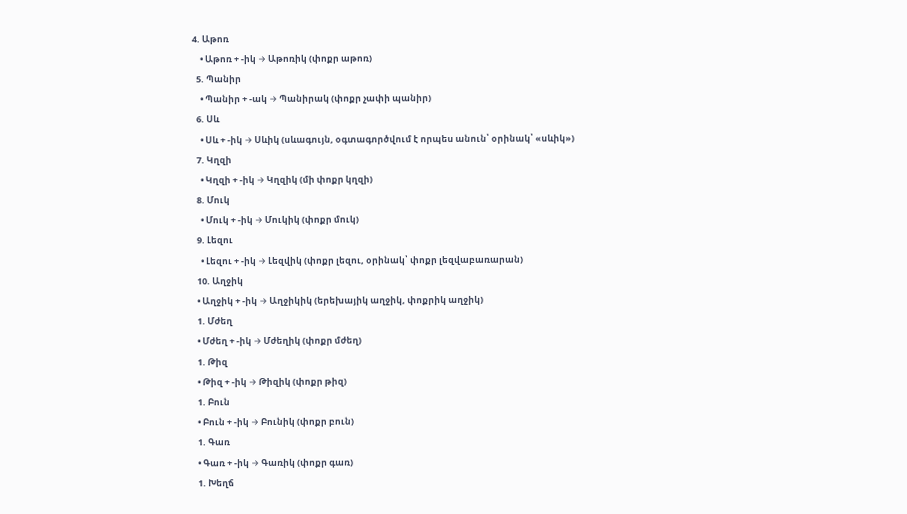4. Աթոռ
    • Աթոռ + -իկ → Աթոռիկ (փոքր աթոռ)
  5. Պանիր
    • Պանիր + -ակ → Պանիրակ (փոքր չափի պանիր)
  6. Սև
    • Սև + -իկ → Սևիկ (սևագույն, օգտագործվում է որպես անուն՝ օրինակ՝ «սևիկ»)
  7. Կղզի
    • Կղզի + -իկ → Կղզիկ (մի փոքր կղզի)
  8. Մուկ
    • Մուկ + -իկ → Մուկիկ (փոքր մուկ)
  9. Լեզու
    • Լեզու + -իկ → Լեզվիկ (փոքր լեզու, օրինակ՝ փոքր լեզվաբառարան)
  10. Աղջիկ
  • Աղջիկ + -իկ → Աղջիկիկ (երեխայիկ աղջիկ, փոքրիկ աղջիկ)
  1. Մժեղ
  • Մժեղ + -իկ → Մժեղիկ (փոքր մժեղ)
  1. Թիզ
  • Թիզ + -իկ → Թիզիկ (փոքր թիզ)
  1. Բուն
  • Բուն + -իկ → Բունիկ (փոքր բուն)
  1. Գառ
  • Գառ + -իկ → Գառիկ (փոքր գառ)
  1. Խեղճ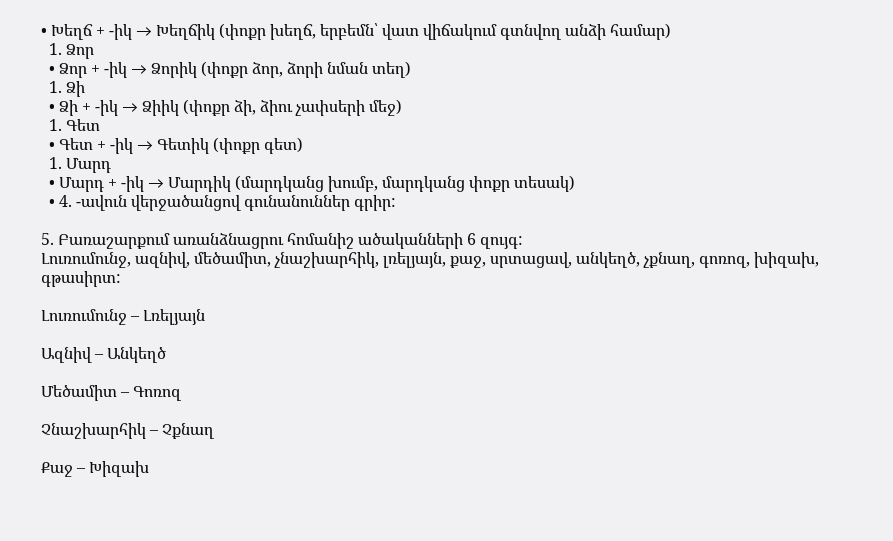• Խեղճ + -իկ → Խեղճիկ (փոքր խեղճ, երբեմն՝ վատ վիճակում գտնվող անձի համար)
  1. Ձոր
  • Ձոր + -իկ → Ձորիկ (փոքր ձոր, ձորի նման տեղ)
  1. Ձի
  • Ձի + -իկ → Ձիիկ (փոքր ձի, ձիու չափսերի մեջ)
  1. Գետ
  • Գետ + -իկ → Գետիկ (փոքր գետ)
  1. Մարդ
  • Մարդ + -իկ → Մարդիկ (մարդկանց խումբ, մարդկանց փոքր տեսակ)
  • 4. -ավուն վերջածանցով գունանուններ գրիր:

5. Բառաշարքում առանձնացրու հոմանիշ ածականների 6 զույգ:
Լուռումունջ, ազնիվ, մեծամիտ, չնաշխարհիկ, լռելյայն, քաջ, սրտացավ, անկեղծ, չքնաղ, գոռոզ, խիզախ, գթասիրտ:

Լուռումունջ – Լռելյայն

Ազնիվ – Անկեղծ

Մեծամիտ – Գոռոզ

Չնաշխարհիկ – Չքնաղ

Քաջ – Խիզախ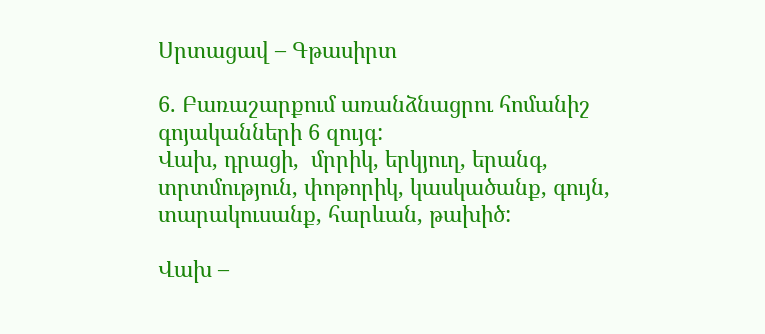Սրտացավ – Գթասիրտ

6. Բառաշարքում առանձնացրու հոմանիշ գոյականների 6 զույգ:
Վախ, դրացի,  մրրիկ, երկյուղ, երանգ, տրտմություն, փոթորիկ, կասկածանք, գույն, տարակուսանք, հարևան, թախիծ:

Վախ –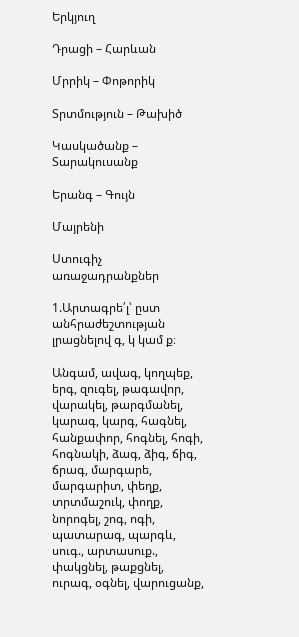Երկյուղ

Դրացի – Հարևան

Մրրիկ – Փոթորիկ

Տրտմություն – Թախիծ

Կասկածանք – Տարակուսանք

Երանգ – Գույն

Մայրենի

Ստուգիչ առաջադրանքներ

1.Արտագրե՛լ՝ ըստ անհրաժեշտության լրացնելով գ, կ կամ ք։

Անգամ, ավագ, կողպեք, երգ, զուգել, թագավոր, վարակել, թարգմանել, կարագ, կարգ, հագնել, հանքափոր, հոգնել, հոգի, հոգնակի, ձագ, ձիգ, ճիգ, ճրագ, մարգարե, մարգարիտ, փեղք, տրտմաշուկ, փողք, նորոգել, շոգ, ոգի, պատարագ, պարգև, սուգ., արտասուք., փակցնել, թաքցնել, ուրագ, օգնել, վարուցանք,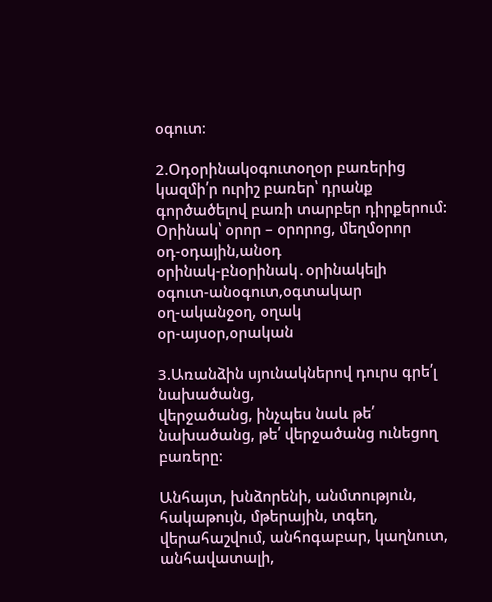օգուտ։

2.Օդօրինակօգուտօղօր բառերից կազմի՛ր ուրիշ բառեր՝ դրանք գործածելով բառի տարբեր դիրքերում:
Օրինակ՝ օրոր – օրորոց, մեղմօրոր
օդ-օդային,անօդ
օրինակ-բնօրինակ․օրինակելի
օգուտ-անօգուտ,օգտակար
օղ-ականջօղ, օղակ
օր-այսօր,օրական

3.Առանձին սյունակներով դուրս գրե՛լ նախածանց,
վերջածանց, ինչպես նաև թե՛ նախածանց, թե՛ վերջածանց ունեցող բառերը։

Անհայտ, խնձորենի, անմտություն, հակաթույն, մթերային, տգեղ,
վերահաշվում, անհոգաբար, կաղնուտ, անհավատալի,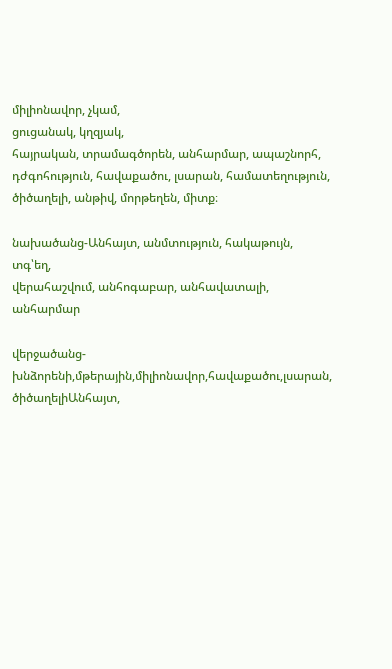միլիոնավոր, չկամ,
ցուցանակ, կղզյակ,
հայրական, տրամագծորեն, անհարմար, ապաշնորհ, դժգոհություն, հավաքածու, լսարան, համատեղություն, ծիծաղելի, անթիվ, մորթեղեն, միտք։

նախածանց-Անհայտ, անմտություն, հակաթույն, տգ՝եղ,
վերահաշվում, անհոգաբար, անհավատալի, անհարմար

վերջածանց-խնձորենի,մթերային,միլիոնավոր,հավաքածու,լսարան, ծիծաղելիԱնհայտ,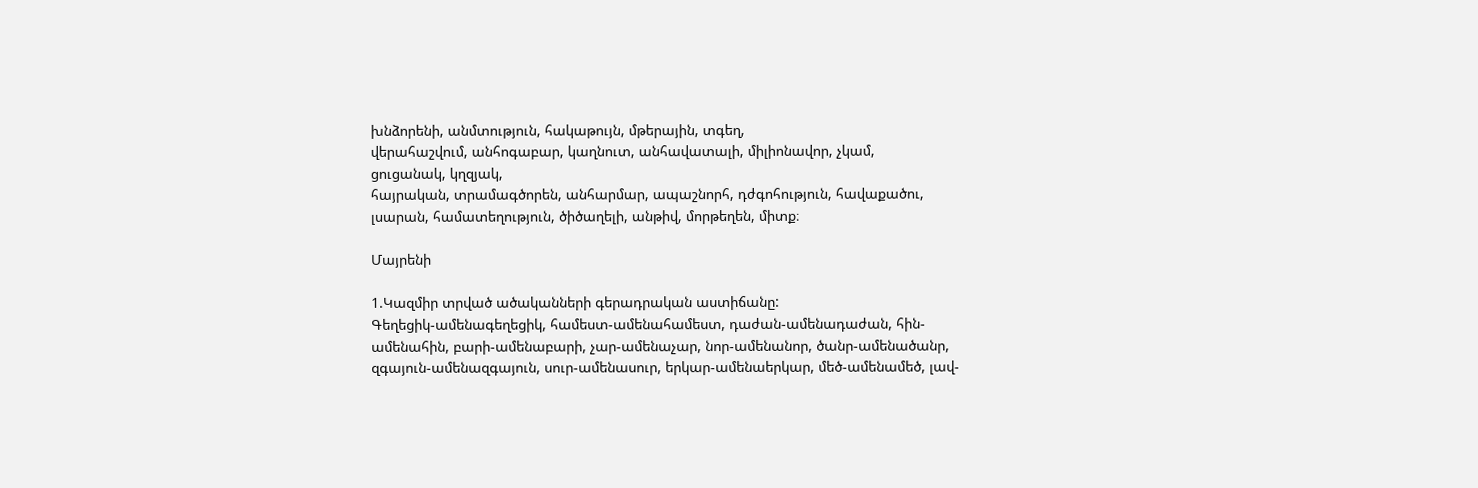խնձորենի, անմտություն, հակաթույն, մթերային, տգեղ,
վերահաշվում, անհոգաբար, կաղնուտ, անհավատալի, միլիոնավոր, չկամ,
ցուցանակ, կղզյակ,
հայրական, տրամագծորեն, անհարմար, ապաշնորհ, դժգոհություն, հավաքածու, լսարան, համատեղություն, ծիծաղելի, անթիվ, մորթեղեն, միտք։

Մայրենի

1.Կազմիր տրված ածականների գերադրական աստիճանը:
Գեղեցիկ-ամենագեղեցիկ, համեստ-ամենահամեստ, դաժան-ամենադաժան, հին-ամենահին, բարի-ամենաբարի, չար-ամենաչար, նոր-ամենանոր, ծանր-ամենածանր, զգայուն-ամենազգայուն, սուր-ամենասուր, երկար-ամենաերկար, մեծ-ամենամեծ, լավ-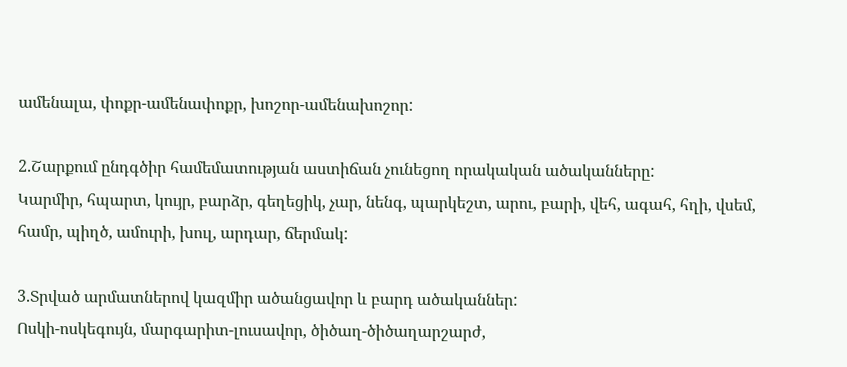ամենալա, փոքր-ամենափոքր, խոշոր-ամենախոշոր:

2.Շարքում ընդգծիր համեմատության աստիճան չունեցող որակական ածականները:
Կարմիր, հպարտ, կույր, բարձր, գեղեցիկ, չար, նենգ, պարկեշտ, արու, բարի, վեհ, ագահ, հղի, վսեմ, համր, պիղծ, ամուրի, խուլ, արդար, ճերմակ:

3.Տրված արմատներով կազմիր ածանցավոր և բարդ ածականներ:
Ոսկի-ոսկեգույն, մարգարիտ-լուսավոր, ծիծաղ-ծիծաղարշարժ,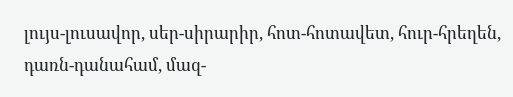լույս-լուսավոր, սեր-սիրարիր, հոտ-հոտավետ, հուր-հրեղեն, դառն-դանահամ, մազ-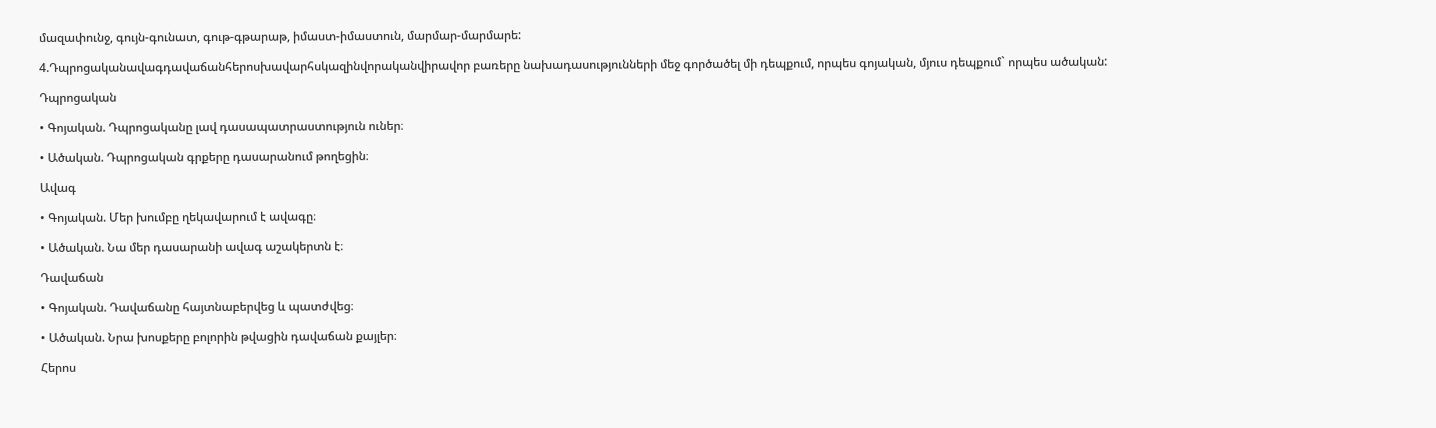մազափունջ, գույն-գունատ, գութ-գթարաթ, իմաստ-իմաստուն, մարմար-մարմարե:

4.Դպրոցականավագդավաճանհերոսխավարհսկազինվորականվիրավոր բառերը նախադասությունների մեջ գործածել մի դեպքում, որպես գոյական, մյուս դեպքում` որպես ածական:

Դպրոցական

• Գոյական. Դպրոցականը լավ դասապատրաստություն ուներ։

• Ածական. Դպրոցական գրքերը դասարանում թողեցին։

Ավագ

• Գոյական. Մեր խումբը ղեկավարում է ավագը։

• Ածական. Նա մեր դասարանի ավագ աշակերտն է։

Դավաճան

• Գոյական. Դավաճանը հայտնաբերվեց և պատժվեց։

• Ածական. Նրա խոսքերը բոլորին թվացին դավաճան քայլեր։

Հերոս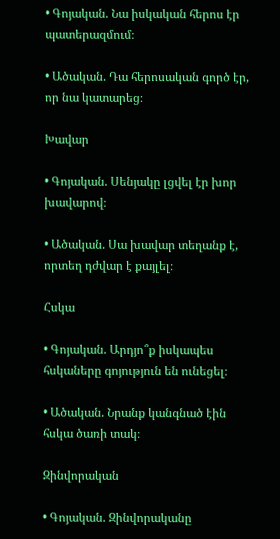• Գոյական. Նա իսկական հերոս էր պատերազմում։

• Ածական. Դա հերոսական գործ էր, որ նա կատարեց։

Խավար

• Գոյական. Սենյակը լցվել էր խոր խավարով։

• Ածական. Սա խավար տեղանք է, որտեղ դժվար է քայլել։

Հսկա

• Գոյական. Արդյո՞ք իսկապես հսկաները գոյություն են ունեցել։

• Ածական. Նրանք կանգնած էին հսկա ծառի տակ։

Զինվորական

• Գոյական. Զինվորականը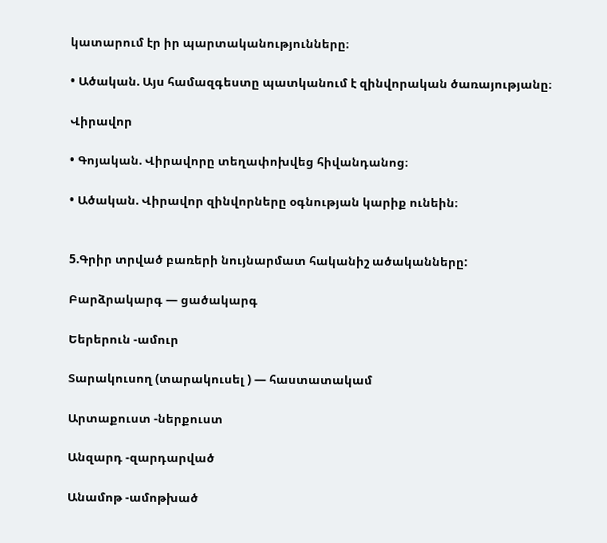կատարում էր իր պարտականությունները։

• Ածական. Այս համազգեստը պատկանում է զինվորական ծառայությանը։

Վիրավոր

• Գոյական. Վիրավորը տեղափոխվեց հիվանդանոց։

• Ածական. Վիրավոր զինվորները օգնության կարիք ունեին։


5.Գրիր տրված բառերի նույնարմատ հականիշ ածականները:

Բարձրակարգ — ցածակարգ

Եերերուն -ամուր

Տարակուսող (տարակուսել ) — հաստատակամ

Արտաքուստ -ներքուստ

Անզարդ -զարդարված

Անամոթ -ամոթխած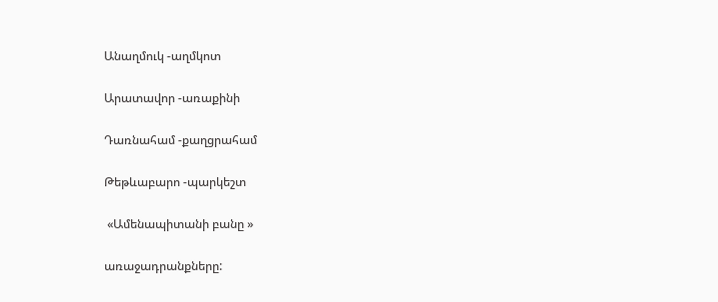Անաղմուկ -աղմկոտ

Արատավոր -առաքինի

Դառնահամ -քաղցրահամ

Թեթևաբարո -պարկեշտ

 «Ամենապիտանի բանը »

առաջադրանքները: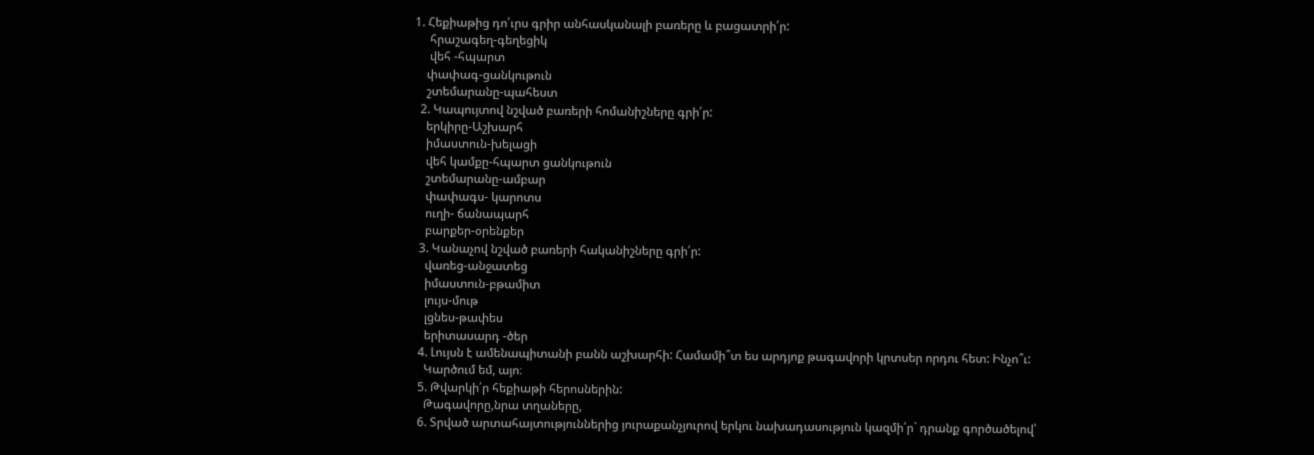1. Հեքիաթից դո՛ւրս գրիր անհասկանալի բառերը և բացատրի՛ր:
     հրաշագեղ-գեղեցիկ
     վեհ -հպարտ
    փափագ-ցանկութուն
    շտեմարանը-պահեստ
  2. Կապույտով նշված բառերի հոմանիշները գրի՛ր:
    երկիրը-Աշխարհ
    իմաստուն-խելացի
    վեհ կամքը-հպարտ ցանկութուն
    շտեմարանը-ամբար
    փափագս- կարոտս
    ուղի- ճանապարհ
    բարքեր-օրենքեր
  3. Կանաչով նշված բառերի հականիշները գրի՛ր:
    վառեց-անջատեց
    իմաստուն-բթամիտ
    լույս-մութ
    լցնես-թափես
    երիտասարդ -ծեր
  4. Լույսն է ամենապիտանի բանն աշխարհի: Համամի՞տ ես արդյոք թագավորի կրտսեր որդու հետ: Ինչո՞ւ:
    Կարծում եմ, այո։
  5. Թվարկի՛ր հեքիաթի հերոսներին:
    Թագավորը,նրա տղաները,
  6. Տրված արտահայտություններից յուրաքանչյուրով երկու նախադասություն կազմի՛ր` դրանք գործածելով՝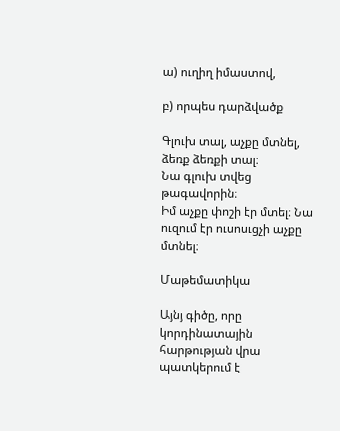ա) ուղիղ իմաստով,

բ) որպես դարձվածք

Գլուխ տալ, աչքը մտնել, ձեռք ձեռքի տալ։
Նա գլուխ տվեց թագավորին։
Իմ աչքը փոշի էր մտել։ Նա ուզում էր ուսոսւցչի աչքը մտնել։

Մաթեմատիկա

Այնյ գիծը, որը կորդինատային հարթության վրա պատկերում է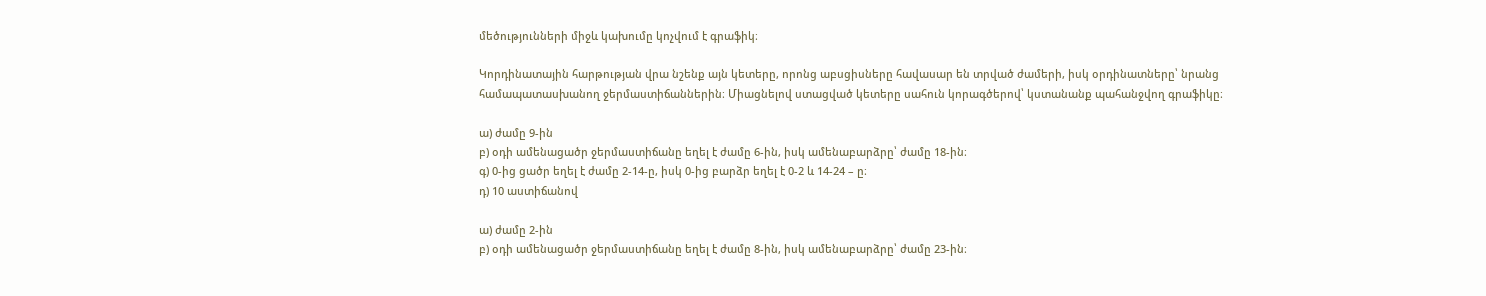մեծությունների միջև կախումը կոչվում է գրաֆիկ։

Կորդինատային հարթության վրա նշենք այն կետերը, որոնց աբսցիսները հավասար են տրված ժամերի, իսկ օրդինատները՝ նրանց համապատասխանող ջերմաստիճաններին։ Միացնելով ստացված կետերը սահուն կորագծերով՝ կստանանք պահանջվող գրաֆիկը։

ա) ժամը 9-ին
բ) օդի ամենացածր ջերմաստիճանը եղել է ժամը 6-ին, իսկ ամենաբարձրը՝ ժամը 18-ին։
գ) 0-ից ցածր եղել է ժամը 2-14-ը, իսկ 0-ից բարձր եղել է 0-2 և 14-24 – ը։
դ) 10 աստիճանով

ա) ժամը 2-ին
բ) օդի ամենացածր ջերմաստիճանը եղել է ժամը 8-ին, իսկ ամենաբարձրը՝ ժամը 23-ին։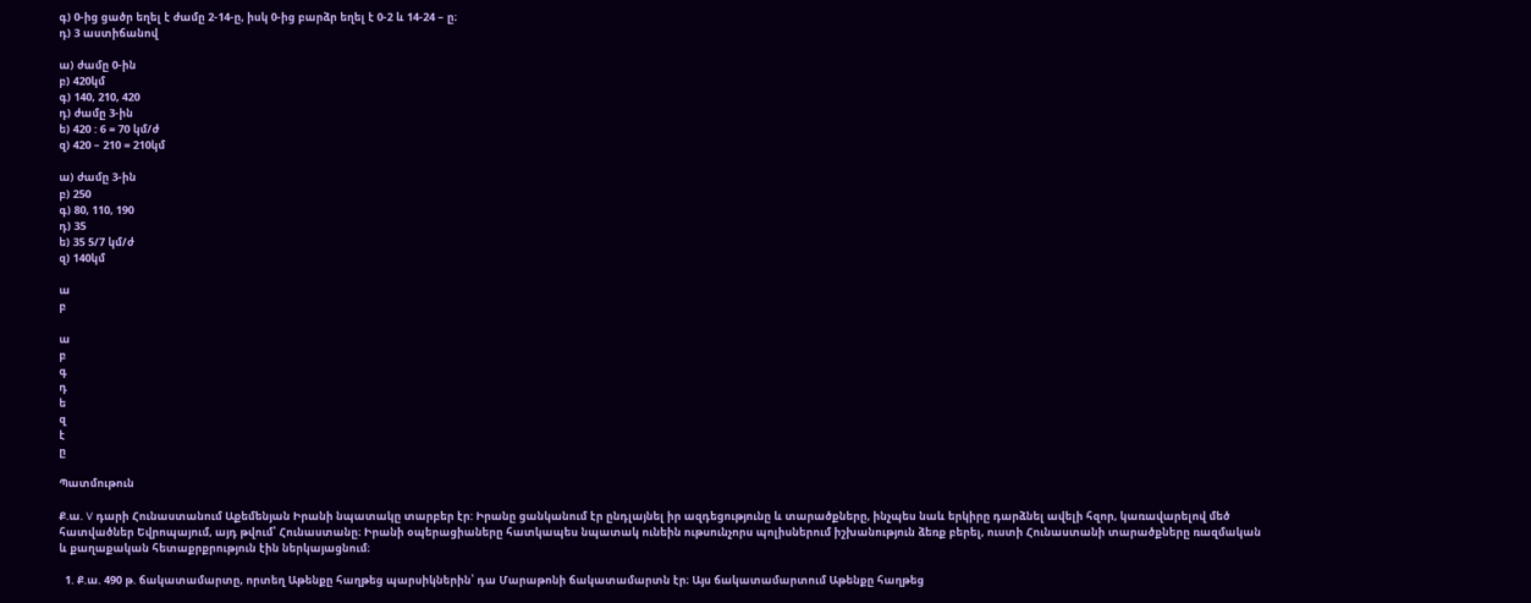գ) 0-ից ցածր եղել է ժամը 2-14-ը, իսկ 0-ից բարձր եղել է 0-2 և 14-24 – ը։
դ) 3 աստիճանով

ա) ժամը 0-ին
բ) 420կմ
գ) 140, 210, 420
դ) ժամը 3-ին
ե) 420 : 6 = 70 կմ/ժ
զ) 420 – 210 = 210կմ

ա) ժամը 3-ին
բ) 250
գ) 80, 110, 190
դ) 35
ե) 35 5/7 կմ/ժ
զ) 140կմ

ա
բ

ա
բ
գ
դ
ե
զ
է
ը

Պատմութուն

Ք.ա. V դարի Հունաստանում Աքեմենյան Իրանի նպատակը տարբեր էր: Իրանը ցանկանում էր ընդլայնել իր ազդեցությունը և տարածքները, ինչպես նաև երկիրը դարձնել ավելի հզոր, կառավարելով մեծ հատվածներ Եվրոպայում, այդ թվում՝ Հունաստանը։ Իրանի օպերացիաները հատկապես նպատակ ունեին ութսունչորս պոլիսներում իշխանություն ձեռք բերել, ուստի Հունաստանի տարածքները ռազմական և քաղաքական հետաքրքրություն էին ներկայացնում։

  1. Ք.ա. 490 թ. ճակատամարտը, որտեղ Աթենքը հաղթեց պարսիկներին՝ դա Մարաթոնի ճակատամարտն էր։ Այս ճակատամարտում Աթենքը հաղթեց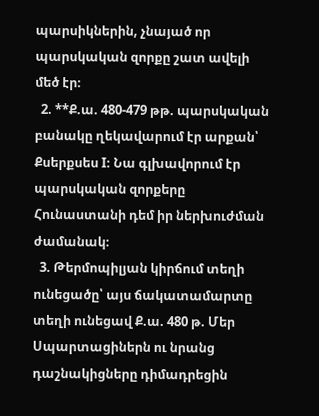պարսիկներին, չնայած որ պարսկական զորքը շատ ավելի մեծ էր։
  2. **Ք.ա. 480-479 թթ. պարսկական բանակը ղեկավարում էր արքան՝ Քսերքսես I։ Նա գլխավորում էր պարսկական զորքերը Հունաստանի դեմ իր ներխուժման ժամանակ։
  3. Թերմոպիլյան կիրճում տեղի ունեցածը՝ այս ճակատամարտը տեղի ունեցավ Ք.ա. 480 թ. Մեր Սպարտացիներն ու նրանց դաշնակիցները դիմադրեցին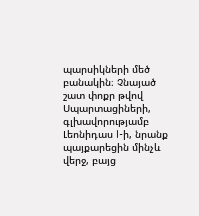պարսիկների մեծ բանակին։ Չնայած շատ փոքր թվով Սպարտացիների, գլխավորությամբ Լեոնիդաս I-ի, նրանք պայքարեցին մինչև վերջ, բայց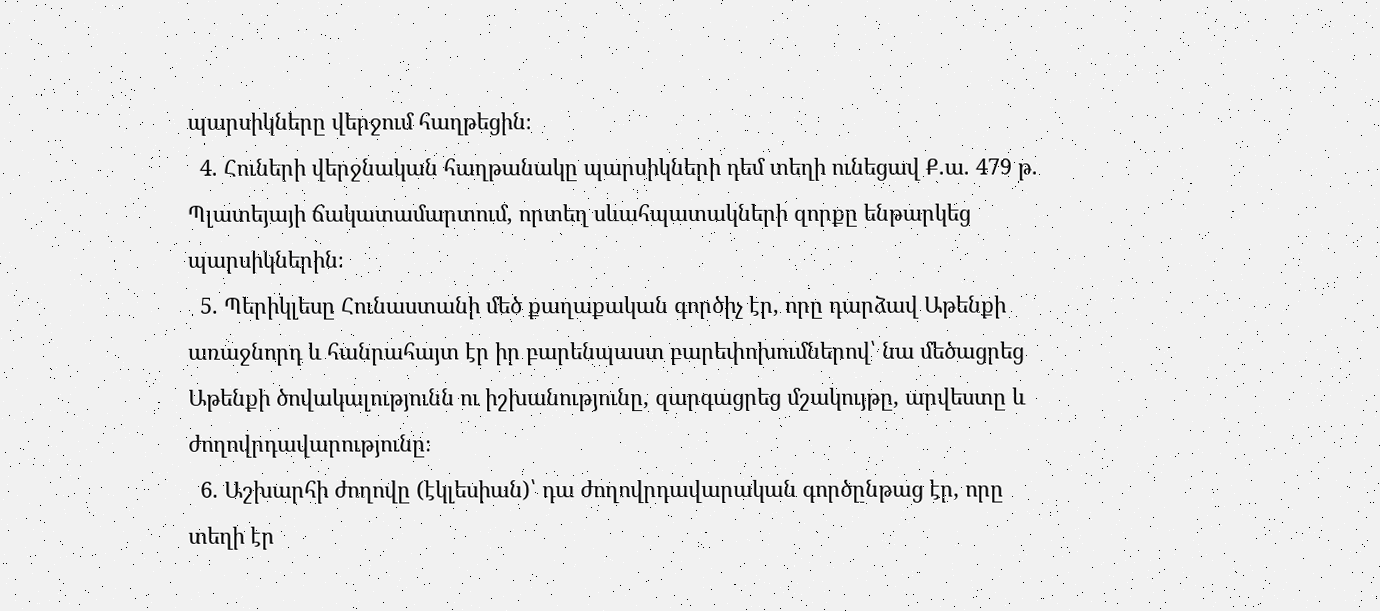պարսիկները վերջում հաղթեցին։
  4. Հուների վերջնական հաղթանակը պարսիկների դեմ տեղի ունեցավ Ք.ա. 479 թ. Պլատեյայի ճակատամարտում, որտեղ սևահպատակների զորքը ենթարկեց պարսիկներին։
  5. Պերիկլեսը Հունաստանի մեծ քաղաքական գործիչ էր, որը դարձավ Աթենքի առաջնորդ և հանրահայտ էր իր բարենպաստ բարեփոխումներով՝ նա մեծացրեց Աթենքի ծովակալությունն ու իշխանությունը, զարգացրեց մշակույթը, արվեստը և ժողովրդավարությունը։
  6. Աշխարհի ժողովը (էկլեսիան)՝ դա ժողովրդավարական գործընթաց էր, որը տեղի էր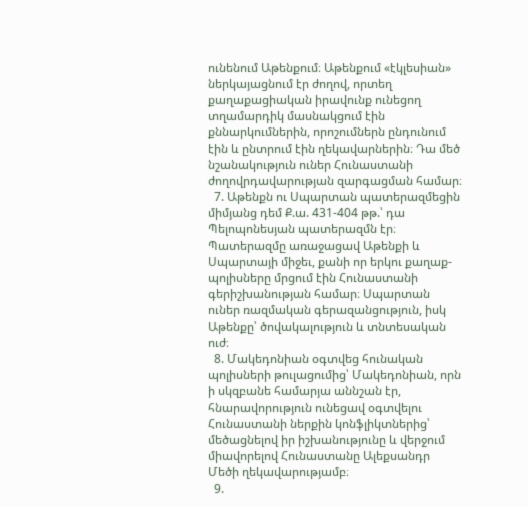ունենում Աթենքում։ Աթենքում «էկլեսիան» ներկայացնում էր ժողով, որտեղ քաղաքացիական իրավունք ունեցող տղամարդիկ մասնակցում էին քննարկումներին, որոշումներն ընդունում էին և ընտրում էին ղեկավարներին։ Դա մեծ նշանակություն ուներ Հունաստանի ժողովրդավարության զարգացման համար։
  7. Աթենքն ու Սպարտան պատերազմեցին միմյանց դեմ Ք.ա. 431-404 թթ.՝ դա Պելոպոնեսյան պատերազմն էր։ Պատերազմը առաջացավ Աթենքի և Սպարտայի միջեւ, քանի որ երկու քաղաք-պոլիսները մրցում էին Հունաստանի գերիշխանության համար։ Սպարտան ուներ ռազմական գերազանցություն, իսկ Աթենքը՝ ծովակալություն և տնտեսական ուժ։
  8. Մակեդոնիան օգտվեց հունական պոլիսների թուլացումից՝ Մակեդոնիան, որն ի սկզբանե համարյա աննշան էր, հնարավորություն ունեցավ օգտվելու Հունաստանի ներքին կոնֆլիկտներից՝ մեծացնելով իր իշխանությունը և վերջում միավորելով Հունաստանը Ալեքսանդր Մեծի ղեկավարությամբ։
  9.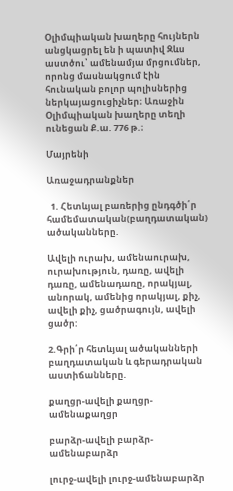Օլիմպիական խաղերը հույներն անցկացրել են ի պատիվ Զևս աստծու՝ ամենամյա մրցումներ, որոնց մասնակցում էին հունական բոլոր պոլիսներից ներկայացուցիչներ։ Առաջին Օլիմպիական խաղերը տեղի ունեցան Ք.ա. 776 թ.։

Մայրենի

Առաջադրանքներ

  1. Հետևյալ բառերից ընդգծի՛ր համեմատական(բաղդատական) ածականները.

Ավելի ուրախ, ամենաուրախ, ուրախություն, դառը, ավելի դառը, ամենադառը, որակյալ, անորակ, ամենից որակյալ, քիչ, ավելի քիչ, ցածրագույն, ավելի ցածր:

2.Գրի՛ր հետևյալ ածականների բաղդատական և գերադրական աստիճանները.

քաղցր-ավելի քաղցր-ամենաքաղցր

բարձր-ավելի բարձր-ամենաբարձր

լուրջ-ավելի լուրջ-ամենաբարձր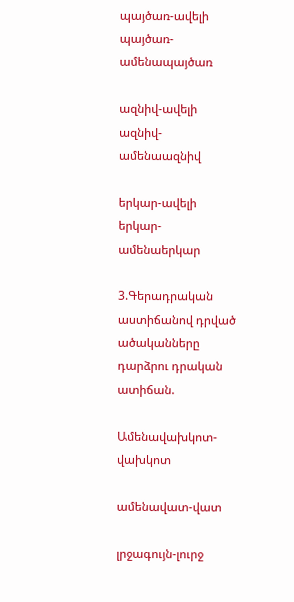պայծառ-ավելի պայծառ-ամենապայծառ

ազնիվ-ավելի ազնիվ- ամենաազնիվ

երկար-ավելի երկար- ամենաերկար

3.Գերադրական աստիճանով դրված ածականները դարձրու դրական ատիճան.

Ամենավախկոտ-վախկոտ

ամենավատ-վատ

լրջագույն-լուրջ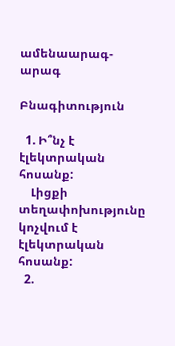ամենաարագ-արագ

Բնագիտություն

  1. Ի՞նչ է էլեկտրական հոսանք:
    Լիցքի տեղափոխությունը կոչվում է էլեկտրական հոսանք:
  2.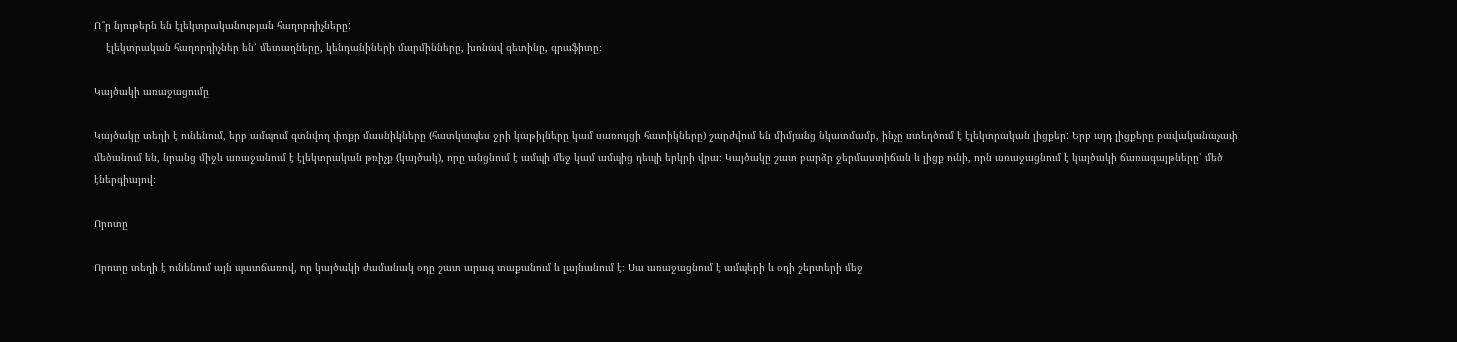Ո՞ր նյութերն են էլեկտրականության հաղորդիչները:
    էլեկտրական հաղորդիչներ են՝ մետաղները, կենդանիների մարմինները, խոնավ գետինը, գրաֆիտը։

Կայծակի առաջացումը

Կայծակը տեղի է ունենում, երբ ամպում գտնվող փոքր մասնիկները (հատկապես ջրի կաթիլները կամ սառույցի հատիկները) շարժվում են միմյանց նկատմամբ, ինչը ստեղծում է էլեկտրական լիցքեր: Երբ այդ լիցքերը բավականաչափ մեծանում են, նրանց միջև առաջանում է էլեկտրական թռիչք (կայծակ), որը անցնում է ամպի մեջ կամ ամպից դեպի երկրի վրա։ Կայծակը շատ բարձր ջերմաստիճան և լիցք ունի, որն առաջացնում է կայծակի ճառագայթները՝ մեծ էներգիայով։

Որոտը

Որոտը տեղի է ունենում այն պատճառով, որ կայծակի ժամանակ օդը շատ արագ տաքանում և լայնանում է։ Սա առաջացնում է ամպերի և օդի շերտերի մեջ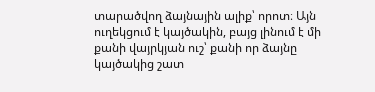տարածվող ձայնային ալիք՝ որոտ։ Այն ուղեկցում է կայծակին, բայց լինում է մի քանի վայրկյան ուշ՝ քանի որ ձայնը կայծակից շատ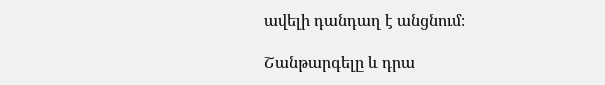ավելի դանդաղ է անցնում։

Շանթարգելը և դրա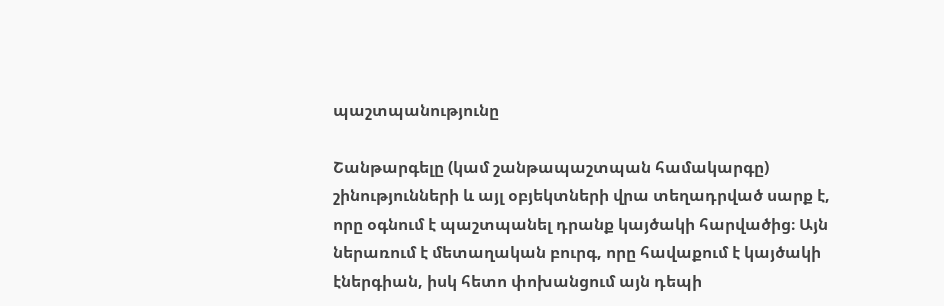պաշտպանությունը

Շանթարգելը (կամ շանթապաշտպան համակարգը) շինությունների և այլ օբյեկտների վրա տեղադրված սարք է, որը օգնում է պաշտպանել դրանք կայծակի հարվածից։ Այն ներառում է մետաղական բուրգ, որը հավաքում է կայծակի էներգիան, իսկ հետո փոխանցում այն դեպի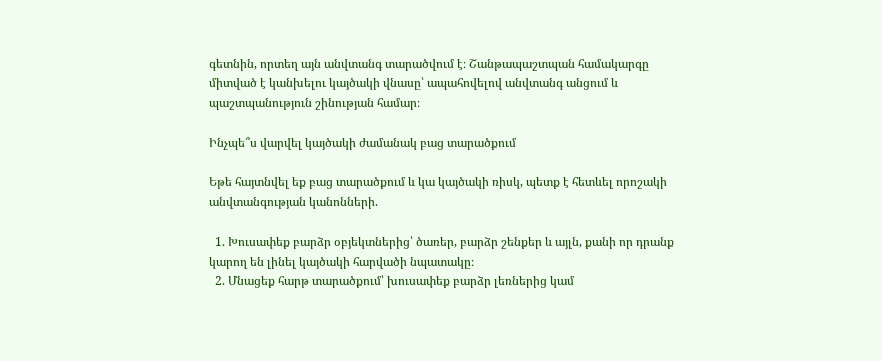գետնին, որտեղ այն անվտանգ տարածվում է։ Շանթապաշտպան համակարգը միտված է կանխելու կայծակի վնասը՝ ապահովելով անվտանգ անցում և պաշտպանություն շինության համար։

Ինչպե՞ս վարվել կայծակի ժամանակ բաց տարածքում

Եթե հայտնվել եք բաց տարածքում և կա կայծակի ռիսկ, պետք է հետևել որոշակի անվտանգության կանոնների.

  1. Խուսափեք բարձր օբյեկտներից՝ ծառեր, բարձր շենքեր և այլն, քանի որ դրանք կարող են լինել կայծակի հարվածի նպատակը։
  2. Մնացեք հարթ տարածքում՝ խուսափեք բարձր լեռներից կամ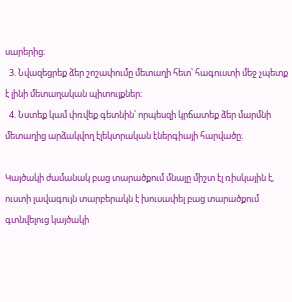սարերից։
  3. Նվազեցրեք ձեր շոշափումը մետաղի հետ՝ հագուստի մեջ չպետք է լինի մետաղական պիտույքներ։
  4. Նստեք կամ փռվեք գետնին՝ որպեսզի կրճատեք ձեր մարմնի մետաղից արձակվող էլեկտրական էներգիայի հարվածը։

Կայծակի ժամանակ բաց տարածքում մնալը միշտ էլ ռիսկային է, ուստի լավագույն տարբերակն է խուսափել բաց տարածքում գտնվելուց կայծակի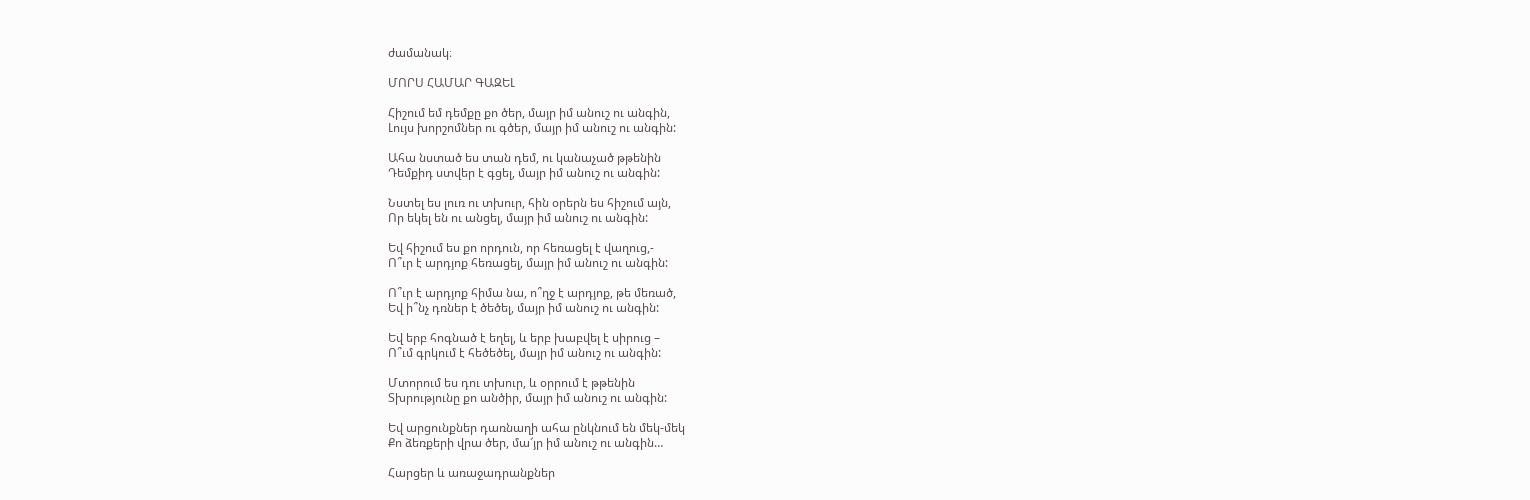ժամանակ։

ՄՈՐՍ ՀԱՄԱՐ ԳԱԶԵԼ

Հիշում եմ դեմքը քո ծեր, մայր իմ անուշ ու անգին,
Լույս խորշոմներ ու գծեր, մայր իմ անուշ ու անգին:

Ահա նստած ես տան դեմ, ու կանաչած թթենին
Դեմքիդ ստվեր է գցել, մայր իմ անուշ ու անգին:

Նստել ես լուռ ու տխուր, հին օրերն ես հիշում այն,
Որ եկել են ու անցել, մայր իմ անուշ ու անգին:

Եվ հիշում ես քո որդուն, որ հեռացել է վաղուց,-
Ո՞ւր է արդյոք հեռացել, մայր իմ անուշ ու անգին:

Ո՞ւր է արդյոք հիմա նա, ո՞ղջ է արդյոք, թե մեռած,
Եվ ի՞նչ դռներ է ծեծել, մայր իմ անուշ ու անգին:

Եվ երբ հոգնած է եղել, և երբ խաբվել է սիրուց –
Ո՞ւմ գրկում է հեծեծել, մայր իմ անուշ ու անգին:

Մտորում ես դու տխուր, և օրրում է թթենին
Տխրությունը քո անծիր, մայր իմ անուշ ու անգին:

Եվ արցունքներ դառնաղի ահա ընկնում են մեկ-մեկ
Քո ձեռքերի վրա ծեր, մա՜յր իմ անուշ ու անգին…

Հարցեր և առաջադրանքներ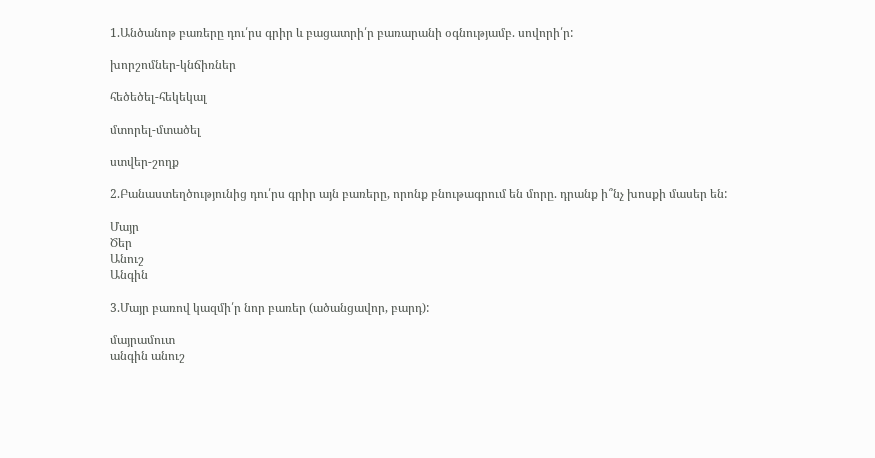1.Անծանոթ բառերը դու՛րս գրիր և բացատրի՛ր բառարանի օգնությամբ. սովորի՛ր:

խորշոմներ-կնճիռներ

հեծեծել-հեկեկալ

մտորել-մտածել

ստվեր-շողք

2.Բանաստեղծությունից դու՛րս գրիր այն բառերը, որոնք բնութագրում են մորը. դրանք ի՞նչ խոսքի մասեր են:

Մայր
Ծեր
Անուշ
Անգին

3.Մայր բառով կազմի՛ր նոր բառեր (ածանցավոր, բարդ):

մայրամուտ
անգին անուշ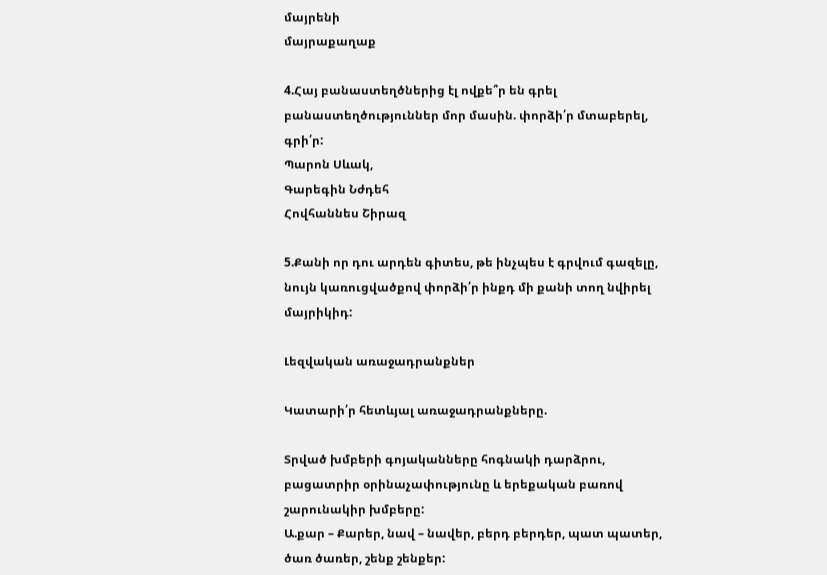մայրենի
մայրաքաղաք

4.Հայ բանաստեղծներից էլ ովքե՞ր են գրել բանաստեղծություններ մոր մասին. փորձի՛ր մտաբերել, գրի՛ր:
Պարոն Սևակ,
Գարեգին Նժդեհ
Հովհաննես Շիրազ

5.Քանի որ դու արդեն գիտես, թե ինչպես է գրվում գազելը, նույն կառուցվածքով փորձի՛ր ինքդ մի քանի տող նվիրել մայրիկիդ:

Լեզվական առաջադրանքներ

Կատարի՛ր հետևյալ առաջադրանքները.

Տրված խմբերի գոյականները հոգնակի դարձրու, բացատրիր օրինաչափությունը և երեքական բառով շարունակիր խմբերը:
Ա.քար – Քարեր, նավ – նավեր, բերդ բերդեր, պատ պատեր, ծառ ծառեր, շենք շենքեր: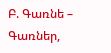Բ. Գառնե – Գառներ,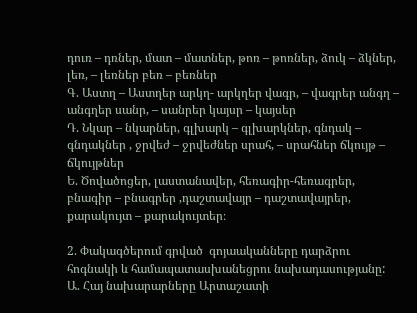դուռ – դռներ, մատ – մատներ, թոռ – թոռներ, ձուկ – ձկներ, լեռ, – լեռներ բեռ – բեռներ
Գ. Աստղ – Աստղեր արկղ- արկղեր վագր, – վագրեր անգղ – անգղեր սանր, – սանրեր կայսր – կայսեր
Դ. Նկար – նկարներ, գլխարկ – գլխարկներ, գնդակ – գնդակներ , ջրվեժ – ջրվեժներ սրահ, – սրահներ ճկույթ – ճկույթներ
Ե. Ծովածոցեր, լաստանավեր, հեռագիր-հեռագրեր, բնագիր – բնագրեր ,դաշտավայր – դաշտավայրեր, քարակույտ – քարակույտեր։

2. Փակագծերում գրված  գոյաականները դարձրու հոգնակի և համապատասխանեցրու նախադասությանը:
Ա. Հայ նախարարները Արտաշատի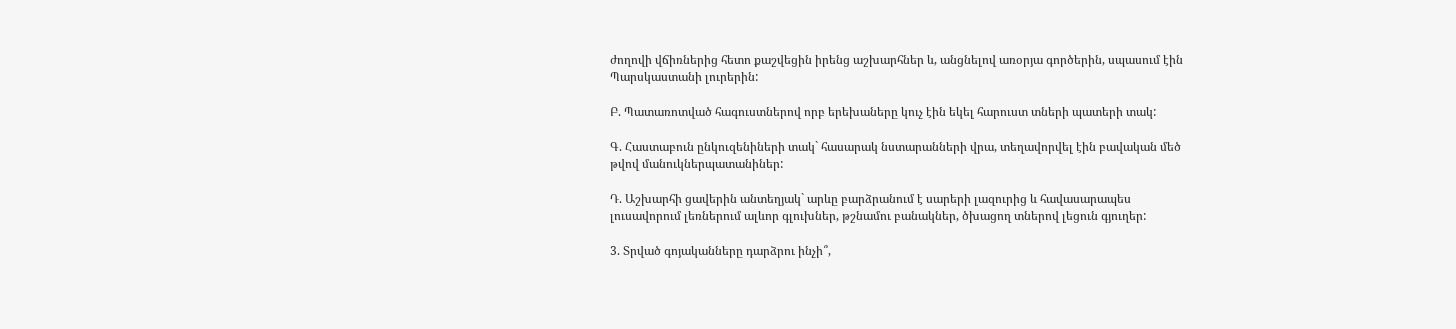ժողովի վճիռներից հետո քաշվեցին իրենց աշխարհներ և, անցնելով առօրյա գործերին, սպասում էին Պարսկաստանի լուրերին:

Բ. Պատառոտված հագուստներով որբ երեխաները կուչ էին եկել հարուստ տների պատերի տակ:

Գ. Հաստաբուն ընկուզենիների տակ` հասարակ նստարանների վրա, տեղավորվել էին բավական մեծ թվով մանուկներպատանիներ:

Դ. Աշխարհի ցավերին անտեղյակ` արևը բարձրանում է սարերի լազուրից և հավասարապես լուսավորում լեռներում ալևոր գլուխներ, թշնամու բանակներ, ծխացող տներով լեցուն գյուղեր:

3. Տրված գոյականները դարձրու ինչի՞,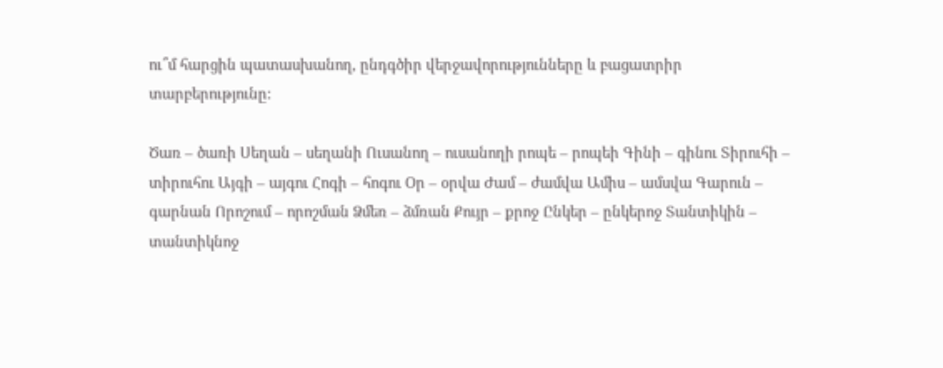ու՞մ հարցին պատասխանող, ընդգծիր վերջավորությունները և բացատրիր տարբերությունը:

Ծառ – ծառի Սեղան – սեղանի Ուսանող – ուսանողի րոպե – րոպեի Գինի – գինու Տիրուհի – տիրուհու Այգի – այգու Հոգի – հոգու Օր – օրվա Ժամ – ժամվա Ամիս – ամսվա Գարուն – գարնան Որոշում – որոշման Ձմեռ – ձմռան Քույր – քրոջ Ընկեր – ընկերոջ Տանտիկին – տանտիկնոջ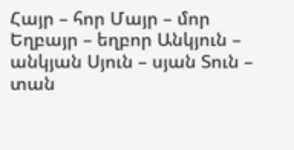Հայր – հոր Մայր – մոր Եղբայր – եղբոր Անկյուն – անկյան Սյուն – սյան Տուն – տան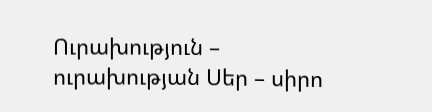Ուրախություն – ուրախության Սեր – սիրո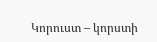Կորուստ – կորստի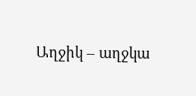Աղջիկ – աղջկա